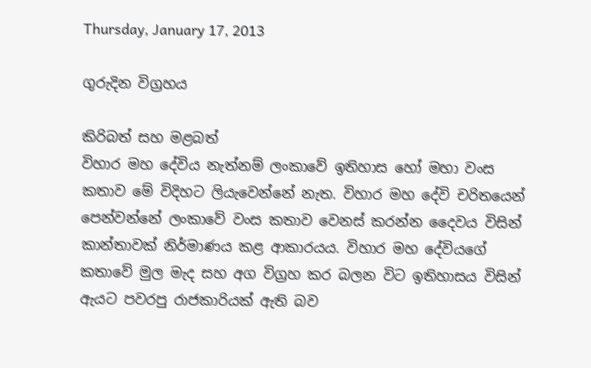Thursday, January 17, 2013

ගුරුදින විග්‍රහය

කිරිබත් සහ මළබත්
විහාර මහ දේවිය නැත්නම් ලංකාවේ ඉතිහාස හෝ මහා වංස කතාව මේ විදිහට ලියැවෙන්නේ නැත. විහාර මහ දේවි චරිතයෙන් පෙන්වන්නේ ලංකාවේ වංස කතාව වෙනස් කරන්න දෛවය විසින් කාන්තාවක් නිර්මාණය කළ ආකාරයය. විහාර මහ දේවියගේ කතාවේ මුල මැද සහ අග විග්‍රහ කර බලන විට ඉතිහාසය විසින් ඇයට පවරපු රාජකාරියක් ඇති බව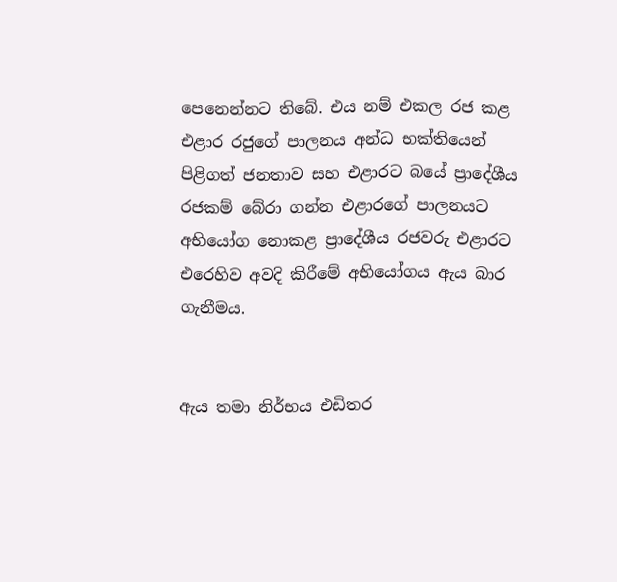පෙනෙන්නට තිබේ. එය නම් එකල රජ කළ එළාර රජුගේ පාලනය අන්ධ භක්තියෙන් පිළිගත් ජනතාව සහ එළාරට බයේ ප්‍රාදේශීය රජකම් බේරා ගන්න එළාරගේ පාලනයට අභියෝග නොකළ ප්‍රාදේශීය රජවරු එළාරට එරෙහිව අවදි කිරීමේ අභියෝගය ඇය බාර ගැනීමය.


ඇය තමා නිර්භය එඩිතර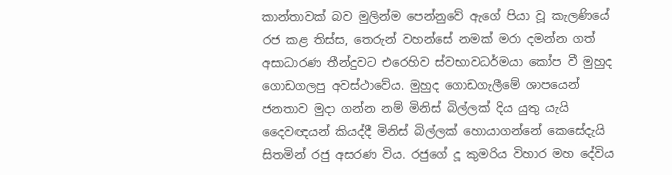කාන්තාවක් බව මුලින්ම පෙන්නුවේ ඇගේ පියා වූ කැලණියේ රජ කළ තිස්ස, තෙරුන් වහන්සේ නමක් මරා දමන්න ගත් අසාධාරණ තීන්දුවට එරෙහිව ස්වභාවධර්මයා කෝප වී මුහුද ගොඩගලපු අවස්ථාවේය. මුහුද ගොඩගැලීමේ ශාපයෙන් ජනතාව මුදා ගන්න නම් මිනිස් බිල්ලක් දිය යුතු යැයි දෛවඥයන් කියද්දී මිනිස් බිල්ලක් හොයාගන්නේ කෙසේදැයි සිතමින් රජු අසරණ විය. රජුගේ දූ කුමරිය විහාර මහ දේවිය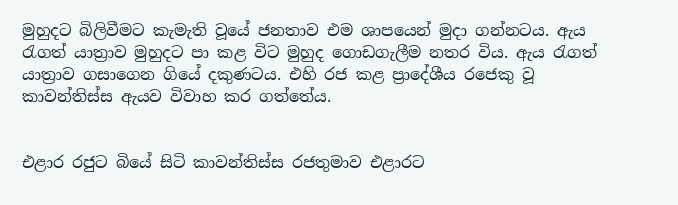මුහුදට බිලිවීමට කැමැති වූයේ ජනතාව එම ශාපයෙන් මුදා ගන්නටය. ඇය රැගත් යාත්‍රාව මුහුදට පා කළ විට මුහුද ගොඩගැලීම නතර විය. ඇය රැගත් යාත්‍රාව ගසාගෙන ගියේ දකුණටය. එහි රජ කළ ප්‍රාදේශීය රජෙකු වූ කාවන්තිස්ස ඇයව විවාහ කර ගත්තේය.


එළාර රජුට බියේ සිටි කාවන්තිස්ස රජතුමාව එළාරට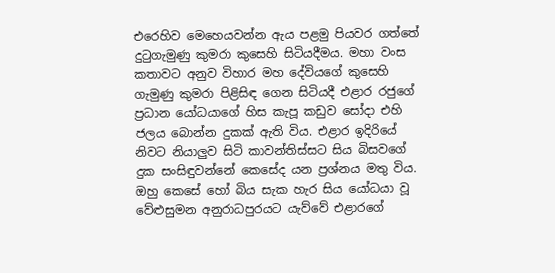එරෙහිව මෙහෙයවන්න ඇය පළමු පියවර ගත්තේ දුටුගැමුණු කුමරා කුසෙහි සිටියදීමය. මහා වංස කතාවට අනුව විහාර මහ දේවියගේ කුසෙහි ගැමුණු කුමරා පිළිසිඳ ගෙන සිටියදී එළාර රජුගේ ප්‍රධාන යෝධයාගේ හිස කැපූ කඩුව සෝදා එහි ජලය බොන්න දුකක් ඇති විය. එළාර ඉදිරියේ නිවට නියාලුව සිටි කාවන්තිස්සට සිය බිසවගේ දුක සංසිඳුවන්නේ කෙසේද යන ප්‍රශ්නය මතු විය. ඔහු කෙසේ හෝ බිය සැක හැර සිය යෝධයා වූ වේළුසුමන අනුරාධපුරයට යැව්වේ එළාරගේ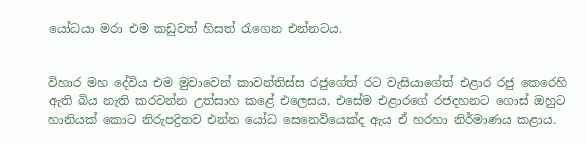යෝධයා මරා එම කඩුවත් හිසත් රැගෙන එන්නටය.


විහාර මහ දේවිය එම මුවාවෙන් කාවන්තිස්ස රජුගේත් රට වැසියාගේත් එළාර රජු කෙරෙහි ඇති බිය නැති කරවන්න උත්සාහ කළේ එලෙසය. එසේම එළාරගේ රජදහනට ගොස් ඔහුට හානියක් කොට නිරුපද්‍රිතව එන්න යෝධ සෙනෙවියෙක්ද ඇය ඒ හරහා නිර්මාණය කළාය.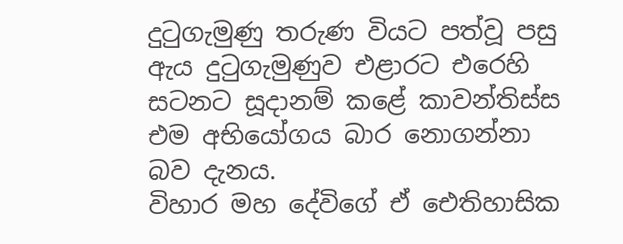දුටුගැමුණු තරුණ වියට පත්වූ පසු ඇය දුටුගැමුණුව එළාරට එරෙහි සටනට සූදානම් කළේ කාවන්තිස්ස එම අභියෝගය බාර නොගන්නා බව දැනය.
විහාර මහ දේවිගේ ඒ ඓතිහාසික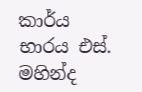කාර්ය භාරය එස්. මහින්ද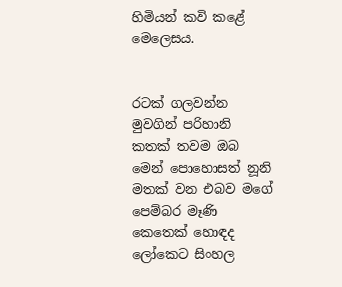හිමියන් කවි කළේ මෙලෙසය.


රටක් ගලවන්න මුවගින් පරිහානි
කතක් තවම ඔබ මෙන් පොහොසත් නූනි
මතක් වන එබව මගේ පෙම්බර මෑණි
කෙතෙක් හොඳද ලෝකෙට සිංහල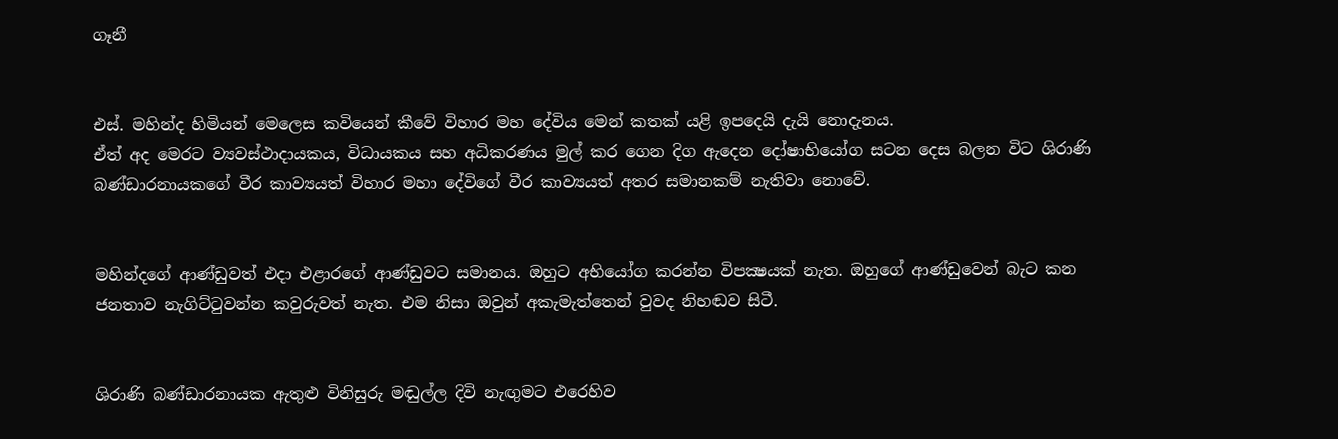ගෑනී


එස්. මහින්ද හිමියන් මෙලෙස කවියෙන් කීවේ විහාර මහ දේවිය මෙන් කතක් යළි ඉපදෙයි දැයි නොදැනය.
ඒත් අද මෙරට ව්‍යවස්ථාදායකය, විධායකය සහ අධිකරණය මුල් කර ගෙන දිග ඇදෙන දෝෂාභියෝග සටන දෙස බලන විට ශිරාණි බණ්ඩාරනායකගේ වීර කාව්‍යයත් විහාර මහා දේවිගේ වීර කාව්‍යයත් අතර සමානකම් නැතිවා නොවේ.


මහින්දගේ ආණ්ඩුවත් එදා එළාරගේ ආණ්ඩුවට සමානය. ඔහුට අභියෝග කරන්න විපක්‍ෂයක් නැත. ඔහුගේ ආණ්ඩුවෙන් බැට කන ජනතාව නැගිට්ටුවන්න කවුරුවත් නැත. එම නිසා ඔවුන් අකැමැත්තෙන් වුවද නිහඬව සිටී.


ශිරාණි බණ්ඩාරනායක ඇතුළු විනිසුරු මඬුල්ල දිවි නැඟුමට එරෙහිව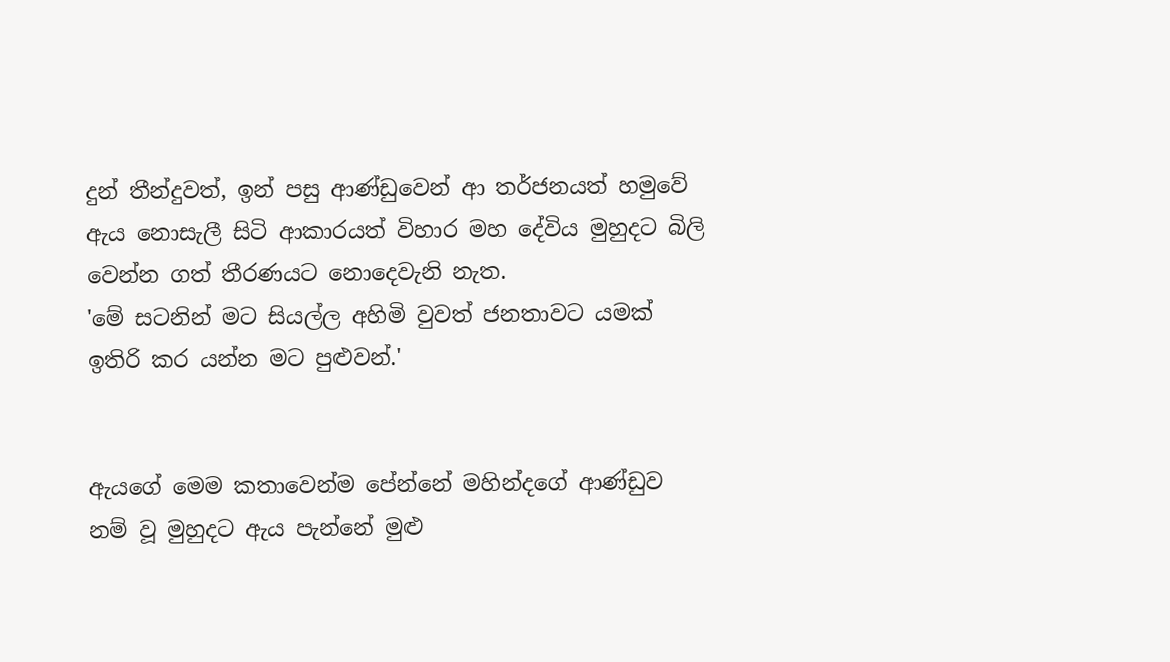දුන් තීන්දුවත්, ඉන් පසු ආණ්ඩුවෙන් ආ තර්ජනයත් හමුවේ ඇය නොසැලී සිටි ආකාරයත් විහාර මහ දේවිය මුහුදට බිලි වෙන්න ගත් තීරණයට නොදෙවැනි නැත.
'මේ සටනින් මට සියල්ල අහිමි වුවත් ජනතාවට යමක් ඉතිරි කර යන්න මට පුළුවන්.'


ඇයගේ මෙම කතාවෙන්ම පේන්නේ මහින්දගේ ආණ්ඩුව නම් වූ මුහුදට ඇය පැන්නේ මුළු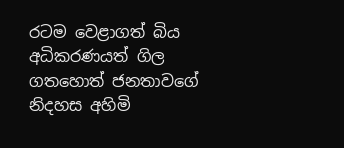රටම වෙළාගත් බිය අධිකරණයත් ගිල ගතහොත් ජනතාවගේ නිදහස අහිමි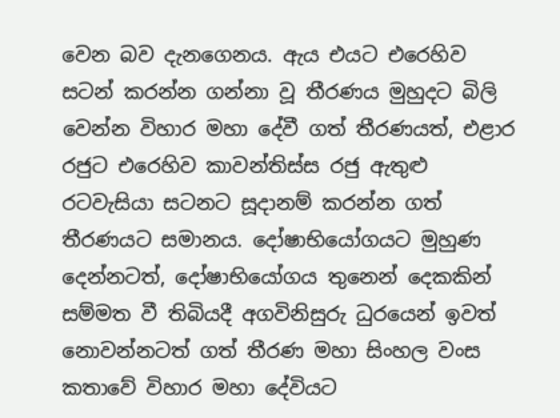වෙන බව දැනගෙනය. ඇය එයට එරෙහිව සටන් කරන්න ගන්නා වූ තීරණය මුහුදට බිලි වෙන්න විහාර මහා දේවී ගත් තීරණයත්, එළාර රජුට එරෙහිව කාවන්තිස්ස රජු ඇතුළු රටවැසියා සටනට සූදානම් කරන්න ගත් තීරණයට සමානය. දෝෂාභියෝගයට මුහුණ දෙන්නටත්, දෝෂාභියෝගය තුනෙන් දෙකකින් සම්මත වී තිබියදී අගවිනිසුරු ධුරයෙන් ඉවත් නොවන්නටත් ගත් තීරණ මහා සිංහල වංස කතාවේ විහාර මහා දේවියට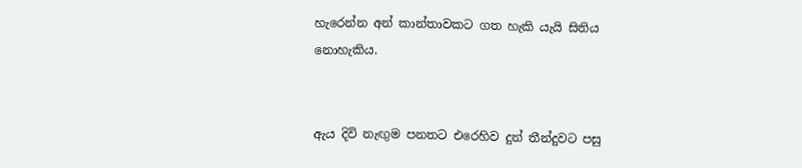හැරෙන්න අන් කාන්තාවකට ගත හැකි යැයි සිතිය නොහැකිය.


ඇය දිවි නැඟුම පනතට එරෙහිව දුන් තීන්දුවට පසු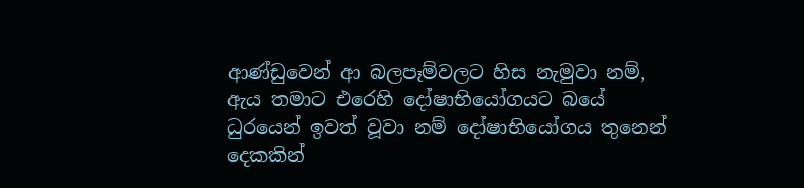ආණ්ඩුවෙන් ආ බලපෑම්වලට හිස නැමුවා නම්, ඇය තමාට එරෙහි දෝෂාභියෝගයට බයේ ධුරයෙන් ඉවත් වූවා නම් දෝෂාභියෝගය තුනෙන් දෙකකින්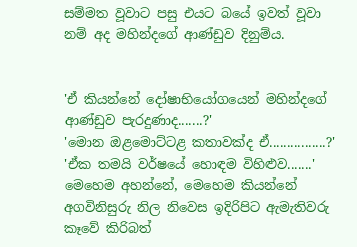සම්මත වූවාට පසු එයට බයේ ඉවත් වූවා නම් අද මහින්දගේ ආණ්ඩුව දිනුම්ය.


'ඒ කියන්නේ දෝෂාභියෝගයෙන් මහින්දගේ ආණ්ඩුව පැරදුණාද.......?'
'මොන ඔළමොට්ටළ කතාවක්ද ඒ................?'
'ඒක තමයි වර්ෂයේ හොඳම විහිළුව.......'
මෙහෙම අහන්නේ, මෙහෙම කියන්නේ අගවිනිසුරු නිල නිවෙස ඉදිරිපිට ඇමැතිවරු කෑවේ කිරිබත්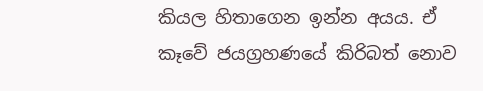කියල හිතාගෙන ඉන්න අයය. ඒ කෑවේ ජයග්‍රහණයේ කිරිබත් නොව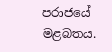පරාජයේ මළබතය.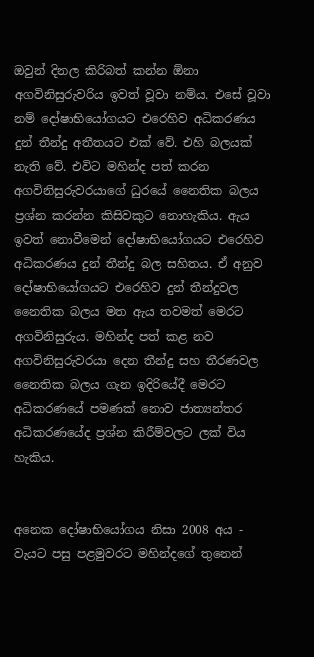ඔවුන් දිනල කිරිබත් කන්න ඕනා අගවිනිසුරුවරිය ඉවත් වූවා නම්ය. එසේ වූවා නම් දෝෂාභියෝගයට එරෙහිව අධිකරණය දුන් තීන්දු අතීතයට එක් වේ. එහි බලයක් නැති වේ. එවිට මහින්ද පත් කරන අගවිනිසුරුවරයාගේ ධුරයේ නෛතික බලය ප්‍රශ්න කරන්න කිසිවකුට නොහැකිය. ඇය ඉවත් නොවීමෙන් දෝෂාභියෝගයට එරෙහිව අධිකරණය දුන් තීන්දු බල සහිතය. ඒ අනුව දෝෂාභියෝගයට එරෙහිව දුන් තීන්දුවල නෛතික බලය මත ඇය තවමත් මෙරට අගවිනිසුරුය. මහින්ද පත් කළ නව අගවිනිසුරුවරයා දෙන තීන්දු සහ තීරණවල නෛතික බලය ගැන ඉදිරියේදී මෙරට අධිකරණයේ පමණක් නොව ජාත්‍යන්තර අධිකරණයේද ප්‍රශ්න කිරීම්වලට ලක් විය හැකිය.


අනෙක දෝෂාභියෝගය නිසා 2008 අය - වැයට පසු පළමුවරට මහින්දගේ තුනෙන්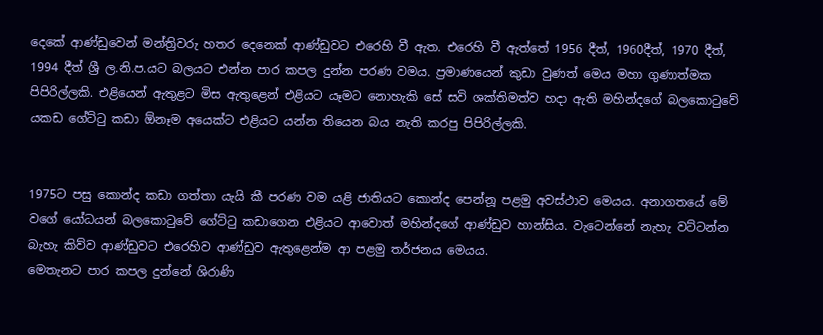දෙකේ ආණ්ඩුවෙන් මන්ත්‍රිවරු හතර දෙනෙක් ආණ්ඩුවට එරෙහි වී ඇත. එරෙහි වී ඇත්තේ 1956 දීත්, 1960දීත්, 1970 දීත්, 1994 දීත් ශ්‍රී ල.නි.ප.යට බලයට එන්න පාර කපල දුන්න පරණ වමය. ප්‍රමාණයෙන් කුඩා වුණත් මෙය මහා ගුණාත්මක පිපිරිල්ලකි. එළියෙන් ඇතුළට මිස ඇතුළෙන් එළියට යෑමට නොහැකි සේ සවි ශක්තිමත්ව හදා ඇති මහින්දගේ බලකොටුවේ යකඩ ගේට්ටු කඩා ඕනෑම අයෙක්ට එළියට යන්න තියෙන බය නැති කරපු පිපිරිල්ලකි.


1975ට පසු කොන්ද කඩා ගත්තා යැයි කී පරණ වම යළි ජාතියට කොන්ද පෙන්නූ පළමු අවස්ථාව මෙයය. අනාගතයේ මේ වගේ යෝධයන් බලකොටුවේ ගේට්ටු කඩාගෙන එළියට ආවොත් මහින්දගේ ආණ්ඩුව හාන්සිය. වැටෙන්නේ නැහැ වට්ටන්න බැහැ කිව්ව ආණ්ඩුවට එරෙහිව ආණ්ඩුව ඇතුළෙන්ම ආ පළමු තර්ජනය මෙයය.
මෙතැනට පාර කපල දුන්නේ ශිරාණි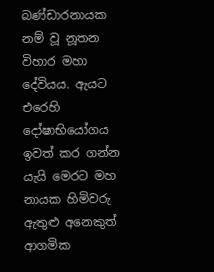බණ්ඩාරනායක නම් වූ නූතන විහාර මහා දේවියය. ඇයට එරෙහි දෝෂාභියෝගය ඉවත් කර ගන්න යැයි මෙරට මහ නායක හිමිවරු ඇතුළු අනෙකුත් ආගමික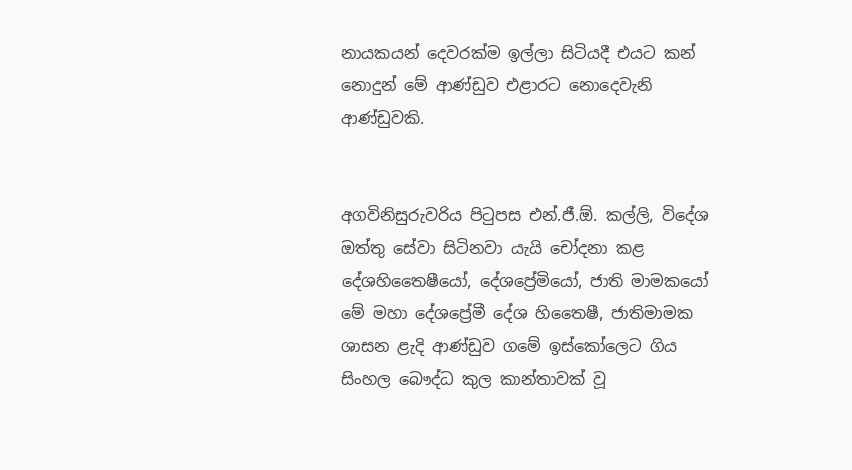නායකයන් දෙවරක්ම ඉල්ලා සිටියදී එයට කන් නොදුන් මේ ආණ්ඩුව එළාරට නොදෙවැනි ආණ්ඩුවකි.


අගවිනිසුරුවරිය පිටුපස එන්.ජී.ඕ. කල්ලි, විදේශ ඔත්තු සේවා සිටිනවා යැයි චෝදනා කළ දේශහිතෛෂීයෝ, දේශප්‍රේමියෝ, ජාති මාමකයෝ මේ මහා දේශප්‍රේමී දේශ හිතෛෂී, ජාතිමාමක ශාසන ළැදි ආණ්ඩුව ගමේ ඉස්කෝලෙට ගිය සිංහල බෞද්ධ කුල කාන්තාවක් වූ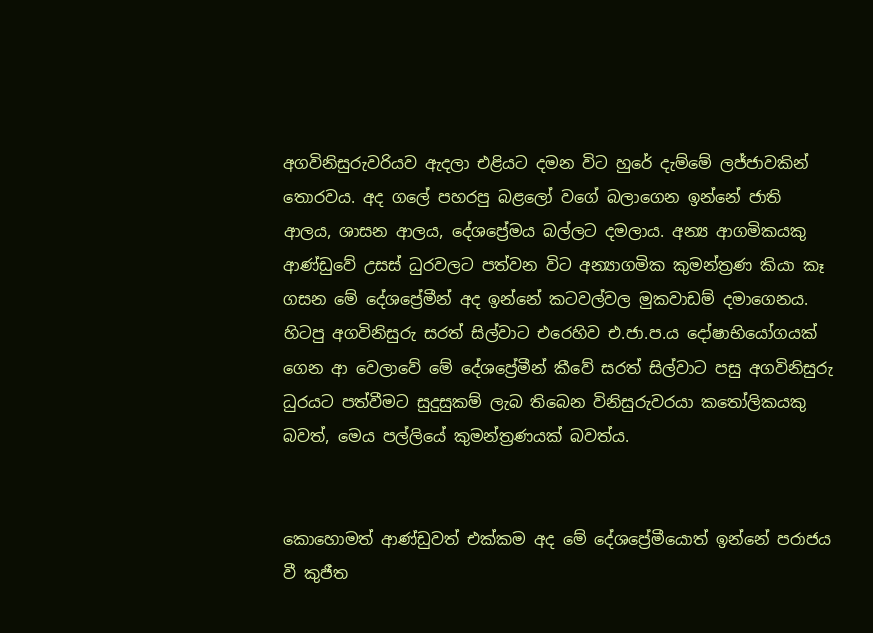අගවිනිසුරුවරියව ඇදලා එළියට දමන විට හුරේ දැම්මේ ලජ්ජාවකින් තොරවය. අද ගලේ පහරපු බළලෝ වගේ බලාගෙන ඉන්නේ ජාති ආලය, ශාසන ආලය, දේශප්‍රේමය බල්ලට දමලාය. අන්‍ය ආගමිකයකු ආණ්ඩුවේ උසස් ධුරවලට පත්වන විට අන්‍යාගමික කුමන්ත්‍රණ කියා කෑ ගසන මේ දේශප්‍රේමීන් අද ඉන්නේ කටවල්වල මුකවාඩම් දමාගෙනය. හිටපු අගවිනිසුරු සරත් සිල්වාට එරෙහිව එ.ජා.ප.ය දෝෂාභියෝගයක් ගෙන ආ වෙලාවේ මේ දේශප්‍රේමීන් කීවේ සරත් සිල්වාට පසු අගවිනිසුරු ධුරයට පත්වීමට සුදුසුකම් ලැබ තිබෙන විනිසුරුවරයා කතෝලිකයකු බවත්, මෙය පල්ලියේ කුමන්ත්‍රණයක් බවත්ය.


කොහොමත් ආණ්ඩුවත් එක්කම අද මේ දේශප්‍රේමීයොත් ඉන්නේ පරාජය වී කුජීත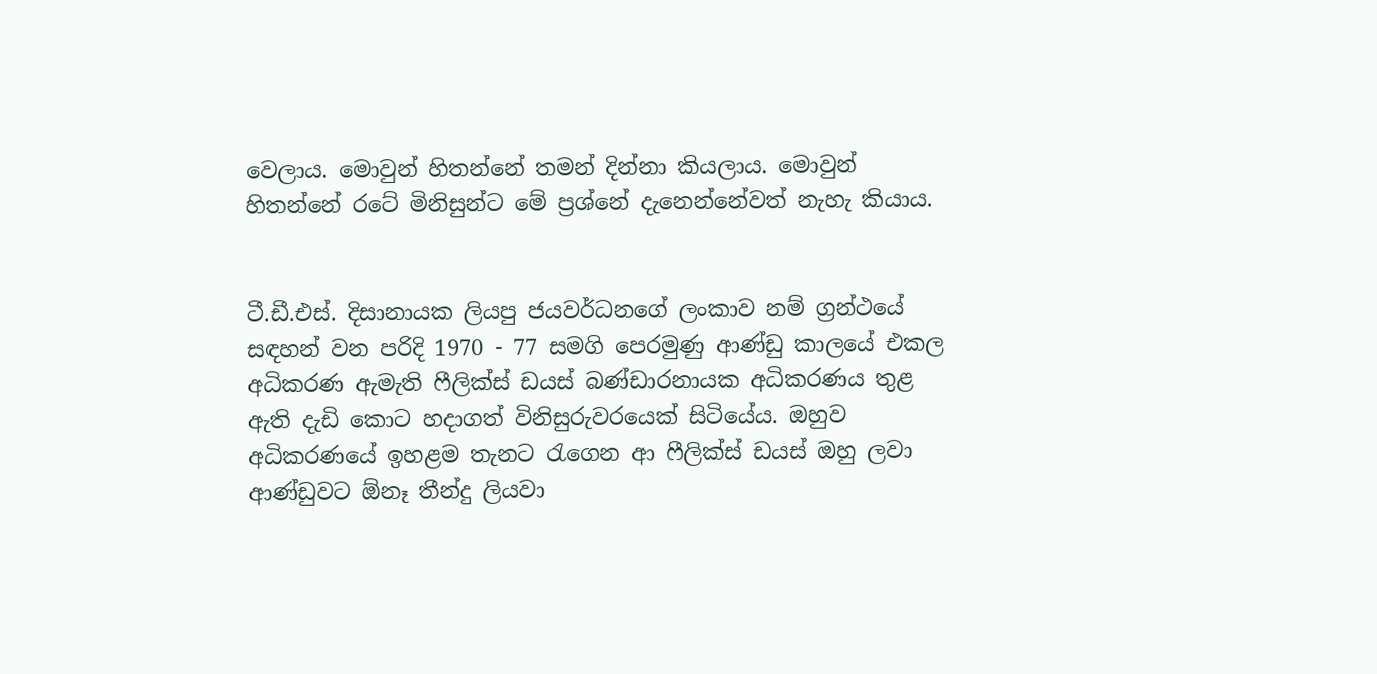වෙලාය. මොවුන් හිතන්නේ තමන් දින්නා කියලාය. මොවුන් හිතන්නේ රටේ මිනිසුන්ට මේ ප්‍රශ්නේ දැනෙන්නේවත් නැහැ කියාය.


ටී.ඩී.එස්. දිසානායක ලියපු ජයවර්ධනගේ ලංකාව නම් ග්‍රන්ථයේ සඳහන් වන පරිදි 1970 - 77 සමගි පෙරමුණු ආණ්ඩු කාලයේ එකල අධිකරණ ඇමැති ෆීලික්ස් ඩයස් බණ්ඩාරනායක අධිකරණය තුළ ඇති දැඩි කොට හදාගත් විනිසුරුවරයෙක් සිටියේය. ඔහුව අධිකරණයේ ඉහළම තැනට රැගෙන ආ ෆීලික්ස් ඩයස් ඔහු ලවා ආණ්ඩුවට ඕනෑ තීන්දු ලියවා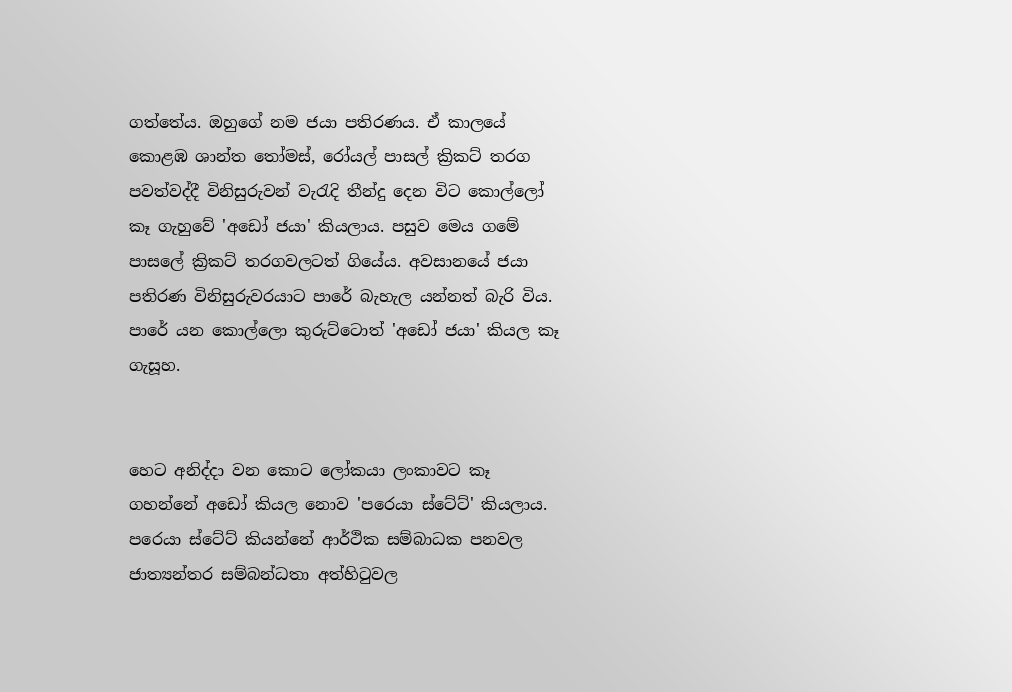ගත්තේය. ඔහුගේ නම ජයා පතිරණය. ඒ කාලයේ කොළඹ ශාන්ත තෝමස්, රෝයල් පාසල් ක්‍රිකට් තරග පවත්වද්දී විනිසුරුවන් වැරැදි තීන්දු දෙන විට කොල්ලෝ කෑ ගැහුවේ 'අඩෝ ජයා' කියලාය. පසුව මෙය ගමේ පාසලේ ක්‍රිකට් තරගවලටත් ගියේය. අවසානයේ ජයා පතිරණ විනිසුරුවරයාට පාරේ බැහැල යන්නත් බැරි විය. පාරේ යන කොල්ලො කුරුට්ටොත් 'අඩෝ ජයා' කියල කෑ ගැසූහ.


හෙට අනිද්දා වන කොට ලෝකයා ලංකාවට කෑ ගහන්නේ අඩෝ කියල නොව 'පරෙයා ස්ටේට්' කියලාය. පරෙයා ස්ටේට් කියන්නේ ආර්ථික සම්බාධක පනවල ජාත්‍යන්තර සම්බන්ධතා අත්හිටුවල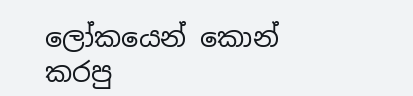ලෝකයෙන් කොන් කරපු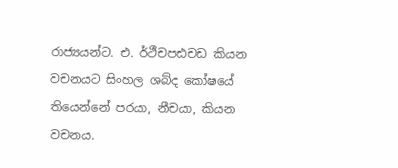රාජ්‍යයන්ට. එ. ර්ථීචපඪචඩ කියන වචනයට සිංහල ශබ්ද කෝෂයේ තියෙන්නේ පරයා, නීචයා, කියන වචනය.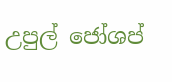උපුල් ජෝශප්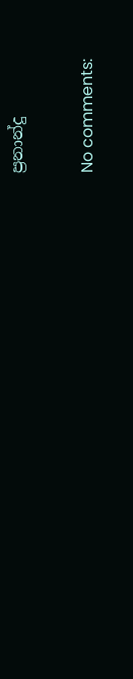ප්‍රනාන්දු

No comments: